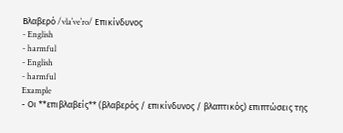Βλαβερό /vlaˈveˈro/ Επικίνδυνος
- English
- harmful
- English
- harmful
Example
- Οι **επιβλαβείς** (βλαβερός / επικίνδυνος / βλαπτικός) επιπτώσεις της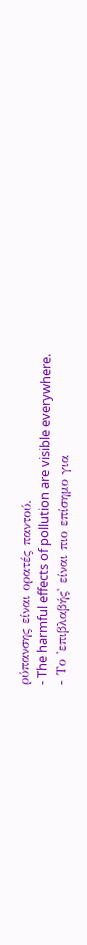ρύπανσης είναι ορατές παντού.
- The harmful effects of pollution are visible everywhere.
- Το 'επιβλαβής' είναι πιο επίσημο για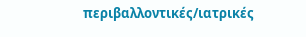περιβαλλοντικές/ιατρικές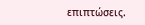επιπτώσεις.